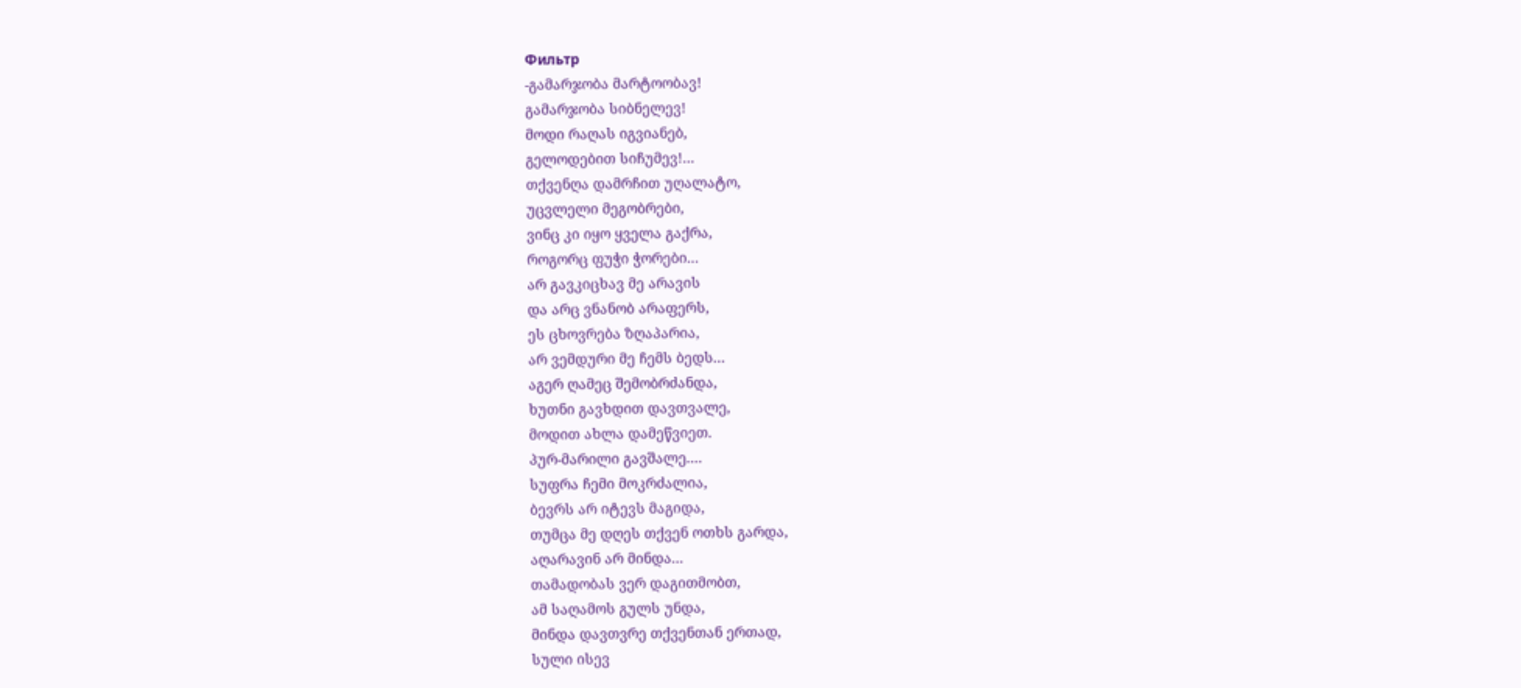Фильтр
-გამარჯობა მარტოობავ!
გამარჯობა სიბნელევ!
მოდი რაღას იგვიანებ,
გელოდებით სიჩუმევ!...
თქვენღა დამრჩით უღალატო,
უცვლელი მეგობრები,
ვინც კი იყო ყველა გაქრა,
როგორც ფუჭი ჭორები...
არ გავკიცხავ მე არავის
და არც ვნანობ არაფერს,
ეს ცხოვრება ზღაპარია,
არ ვემდური მე ჩემს ბედს...
აგერ ღამეც შემობრძანდა,
ხუთნი გავხდით დავთვალე,
მოდით ახლა დამეწვიეთ.
პურ-მარილი გავშალე....
სუფრა ჩემი მოკრძალია,
ბევრს არ იტევს მაგიდა,
თუმცა მე დღეს თქვენ ოთხს გარდა,
აღარავინ არ მინდა...
თამადობას ვერ დაგითმობთ,
ამ საღამოს გულს უნდა,
მინდა დავთვრე თქვენთან ერთად,
სული ისევ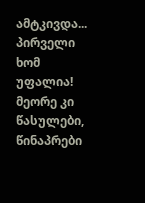ამტკივდა...
პირველი ხომ უფალია!
მეორე კი წასულები,
წინაპრები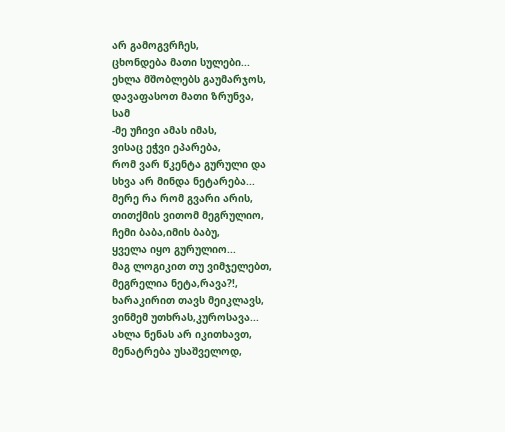არ გამოგვრჩეს,
ცხონდება მათი სულები...
ეხლა მშობლებს გაუმარჯოს,
დავაფასოთ მათი ზრუნვა,
სამ
-მე უჩივი ამას იმას,
ვისაც ეჭვი ეპარება,
რომ ვარ წკენტა გურული და
სხვა არ მინდა ნეტარება...
მერე რა რომ გვარი არის,
თითქმის ვითომ მეგრულიო,
ჩემი ბაბა,იმის ბაბუ,
ყველა იყო გურულიო...
მაგ ლოგიკით თუ ვიმჯელებთ,
მეგრელია ნეტა,რავა?!,
ხარაკირით თავს მეიკლავს,
ვინმემ უთხრას,კუროსავა...
ახლა ნენას არ იკითხავთ,
მენატრება უსაშველოდ,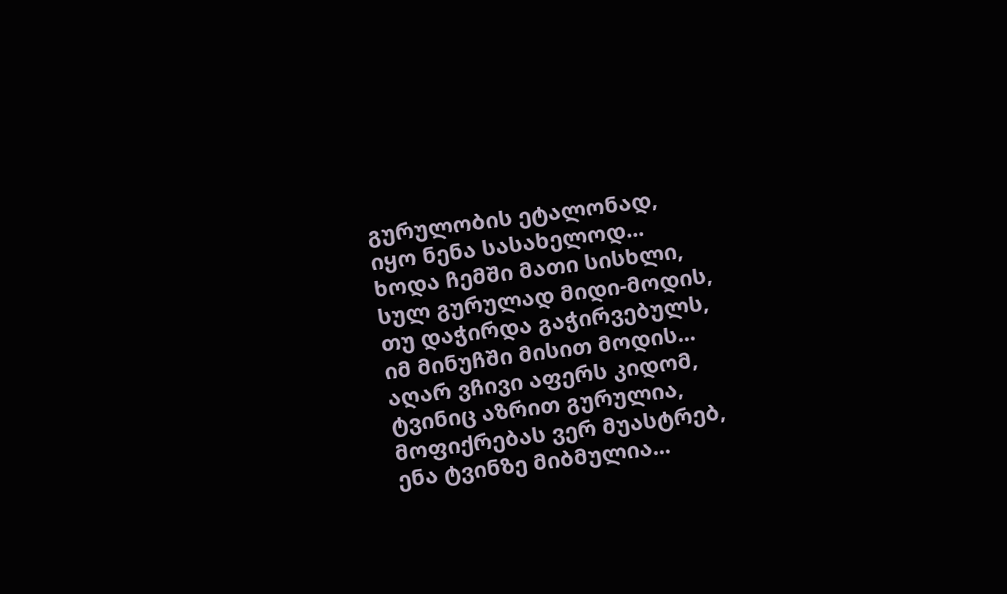გურულობის ეტალონად,
იყო ნენა სასახელოდ...
ხოდა ჩემში მათი სისხლი,
სულ გურულად მიდი-მოდის,
თუ დაჭირდა გაჭირვებულს,
იმ მინუჩში მისით მოდის...
აღარ ვჩივი აფერს კიდომ,
ტვინიც აზრით გურულია,
მოფიქრებას ვერ მუასტრებ,
ენა ტვინზე მიბმულია...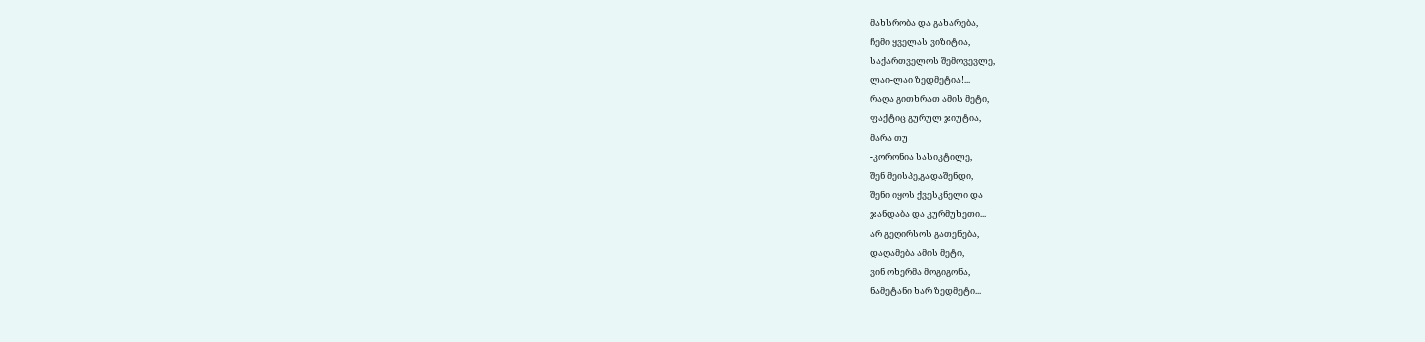მახსრობა და გახარება,
ჩემი ყველას ვიზიტია,
საქართველოს შემოვევლე,
ლაი-ლაი ზედმეტია!...
რაღა გითხრათ ამის მეტი,
ფაქტიც გურულ ჯიუტია,
მარა თუ
-კორონია სასიკტილე,
შენ მეისპე,გადაშენდი,
შენი იყოს ქვესკნელი და
ჯანდაბა და კურმუხეთი...
არ გეღირსოს გათენება,
დაღამება ამის მეტი,
ვინ ოხერმა მოგიგონა,
ნამეტანი ხარ ზედმეტი...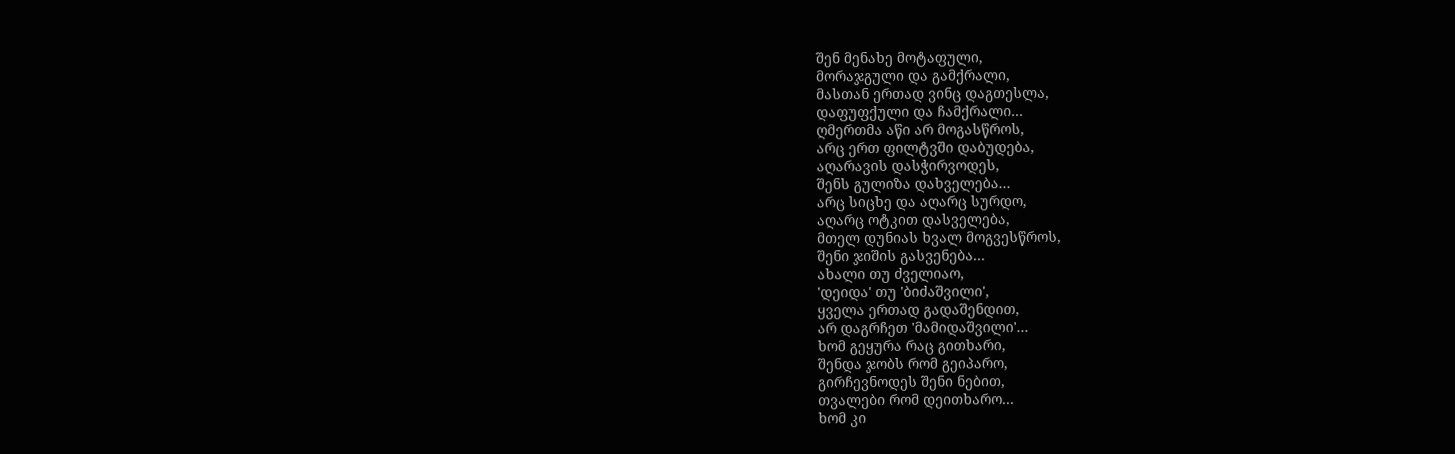შენ მენახე მოტაფული,
მორაჯგული და გამქრალი,
მასთან ერთად ვინც დაგთესლა,
დაფუფქული და ჩამქრალი...
ღმერთმა აწი არ მოგასწროს,
არც ერთ ფილტვში დაბუდება,
აღარავის დასჭირვოდეს,
შენს გულიზა დახველება...
არც სიცხე და აღარც სურდო,
აღარც ოტკით დასველება,
მთელ დუნიას ხვალ მოგვესწროს,
შენი ჯიშის გასვენება...
ახალი თუ ძველიაო,
'დეიდა' თუ 'ბიძაშვილი',
ყველა ერთად გადაშენდით,
არ დაგრჩეთ 'მამიდაშვილი'...
ხომ გეყურა რაც გითხარი,
შენდა ჯობს რომ გეიპარო,
გირჩევნოდეს შენი ნებით,
თვალები რომ დეითხარო...
ხომ კი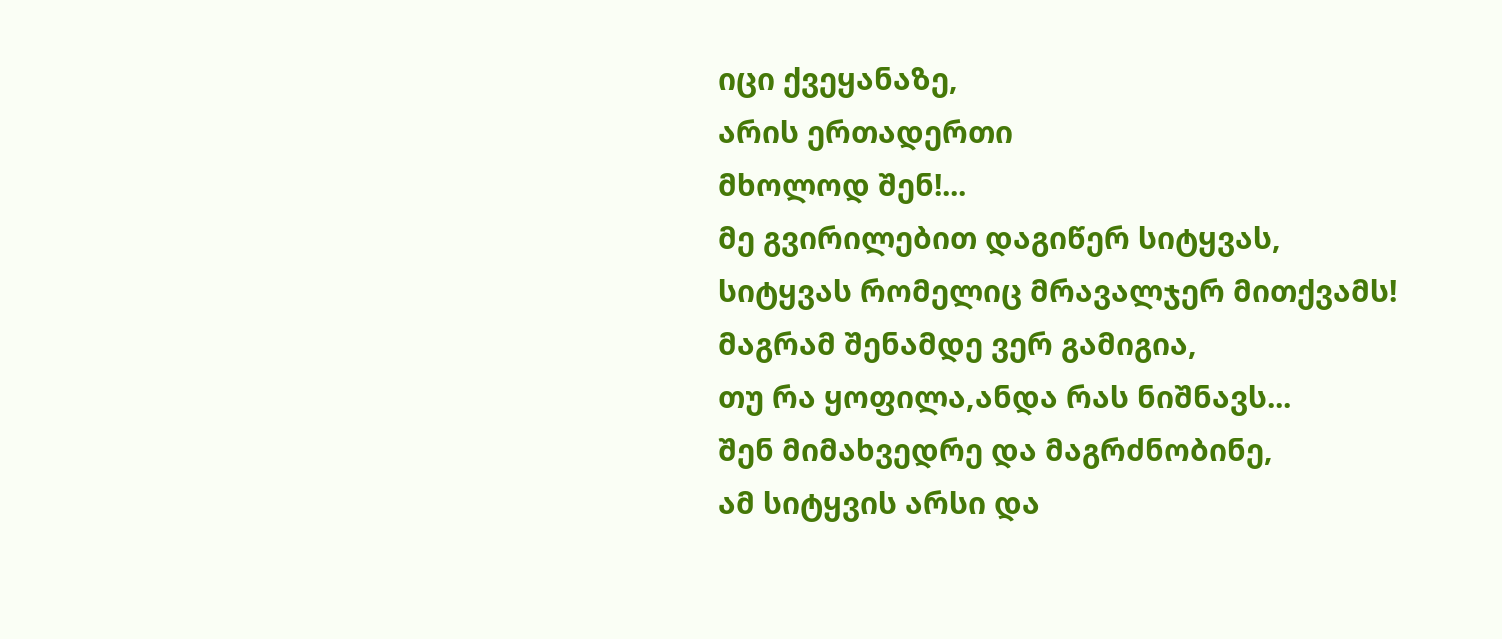იცი ქვეყანაზე,
არის ერთადერთი
მხოლოდ შენ!...
მე გვირილებით დაგიწერ სიტყვას,
სიტყვას რომელიც მრავალჯერ მითქვამს!
მაგრამ შენამდე ვერ გამიგია,
თუ რა ყოფილა,ანდა რას ნიშნავს...
შენ მიმახვედრე და მაგრძნობინე,
ამ სიტყვის არსი და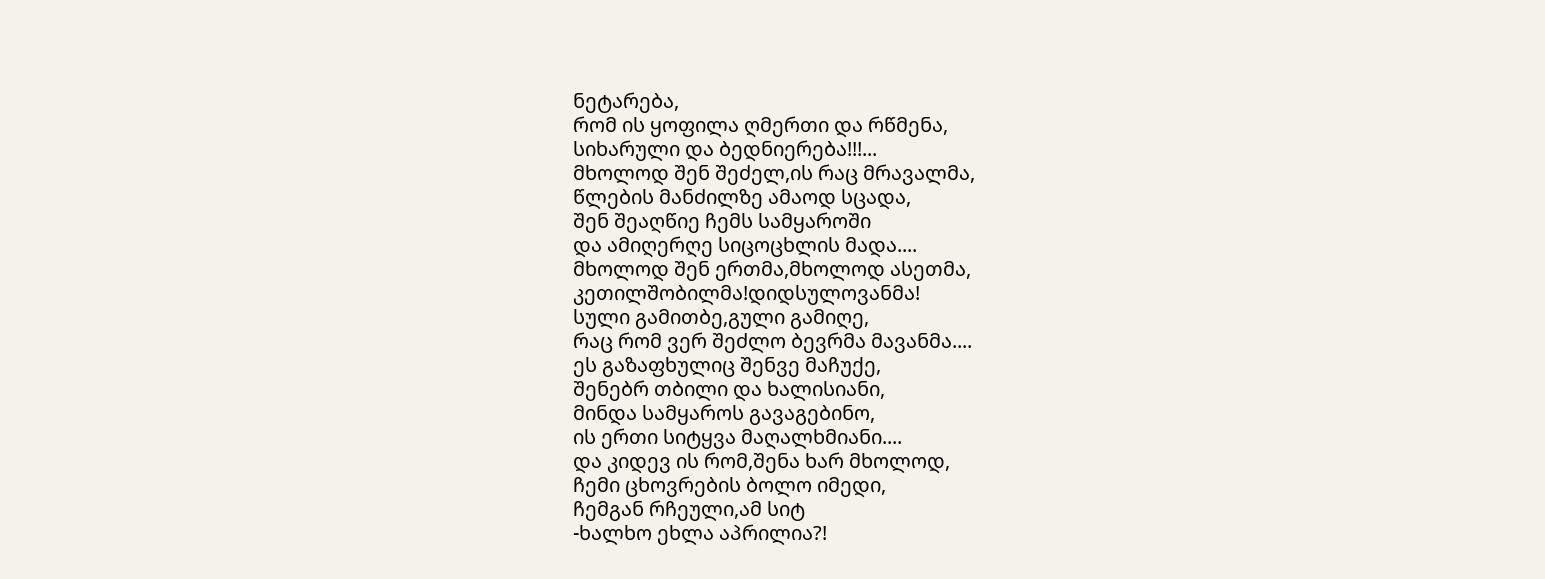ნეტარება,
რომ ის ყოფილა ღმერთი და რწმენა,
სიხარული და ბედნიერება!!!...
მხოლოდ შენ შეძელ,ის რაც მრავალმა,
წლების მანძილზე ამაოდ სცადა,
შენ შეაღწიე ჩემს სამყაროში
და ამიღერღე სიცოცხლის მადა....
მხოლოდ შენ ერთმა,მხოლოდ ასეთმა,
კეთილშობილმა!დიდსულოვანმა!
სული გამითბე,გული გამიღე,
რაც რომ ვერ შეძლო ბევრმა მავანმა....
ეს გაზაფხულიც შენვე მაჩუქე,
შენებრ თბილი და ხალისიანი,
მინდა სამყაროს გავაგებინო,
ის ერთი სიტყვა მაღალხმიანი....
და კიდევ ის რომ,შენა ხარ მხოლოდ,
ჩემი ცხოვრების ბოლო იმედი,
ჩემგან რჩეული,ამ სიტ
-ხალხო ეხლა აპრილია?!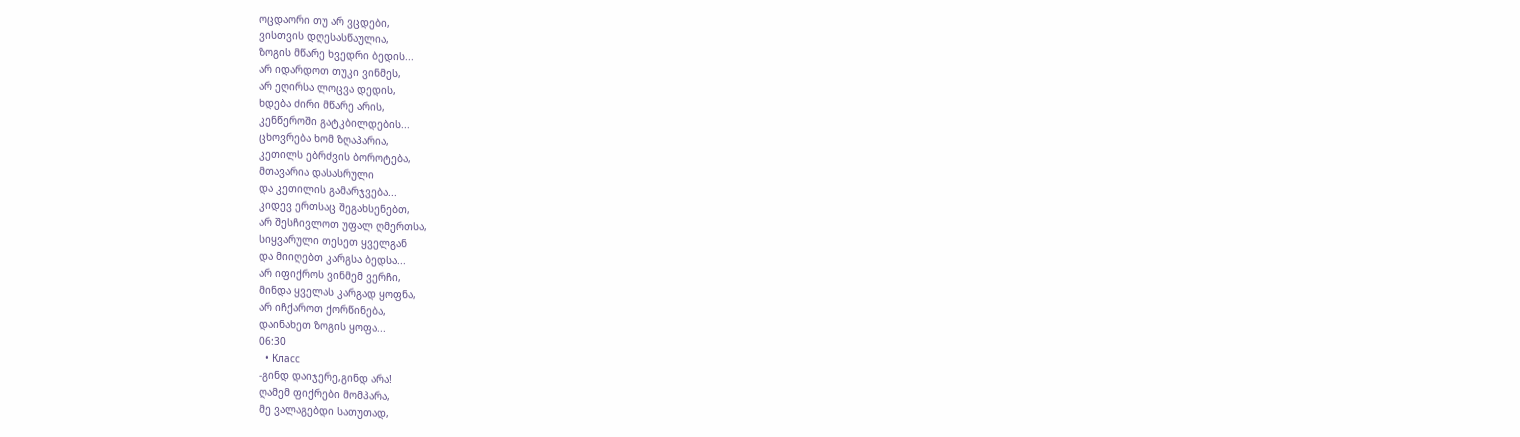ოცდაორი თუ არ ვცდები,
ვისთვის დღესასწაულია,
ზოგის მწარე ხვედრი ბედის...
არ იდარდოთ თუკი ვინმეს,
არ ეღირსა ლოცვა დედის,
ხდება ძირი მწარე არის,
კენწეროში გატკბილდების...
ცხოვრება ხომ ზღაპარია,
კეთილს ებრძვის ბოროტება,
მთავარია დასასრული
და კეთილის გამარჯვება...
კიდევ ერთსაც შეგახსენებთ,
არ შესჩივლოთ უფალ ღმერთსა,
სიყვარული თესეთ ყველგან
და მიიღებთ კარგსა ბედსა...
არ იფიქროს ვინმემ ვერჩი,
მინდა ყველას კარგად ყოფნა,
არ იჩქაროთ ქორწინება,
დაინახეთ ზოგის ყოფა...
06:30
  • Класс
-გინდ დაიჯერე,გინდ არა!
ღამემ ფიქრები მომპარა,
მე ვალაგებდი სათუთად,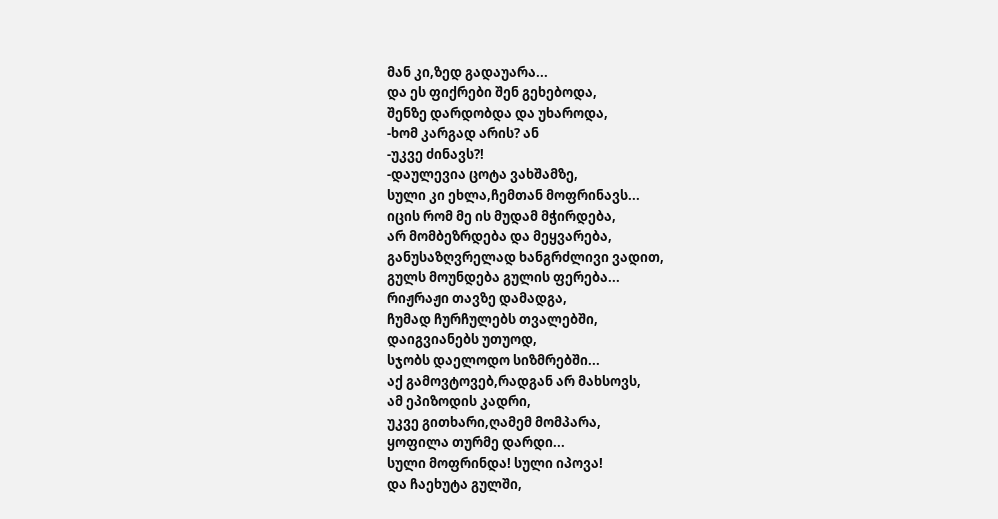მან კი,ზედ გადაუარა...
და ეს ფიქრები შენ გეხებოდა,
შენზე დარდობდა და უხაროდა,
-ხომ კარგად არის? ან
-უკვე ძინავს?!
-დაულევია ცოტა ვახშამზე,
სული კი ეხლა,ჩემთან მოფრინავს...
იცის რომ მე ის მუდამ მჭირდება,
არ მომბეზრდება და მეყვარება,
განუსაზღვრელად ხანგრძლივი ვადით,
გულს მოუნდება გულის ფერება...
რიჟრაჟი თავზე დამადგა,
ჩუმად ჩურჩულებს თვალებში,
დაიგვიანებს უთუოდ,
სჯობს დაელოდო სიზმრებში...
აქ გამოვტოვებ,რადგან არ მახსოვს,
ამ ეპიზოდის კადრი,
უკვე გითხარი,ღამემ მომპარა,
ყოფილა თურმე დარდი...
სული მოფრინდა! სული იპოვა!
და ჩაეხუტა გულში,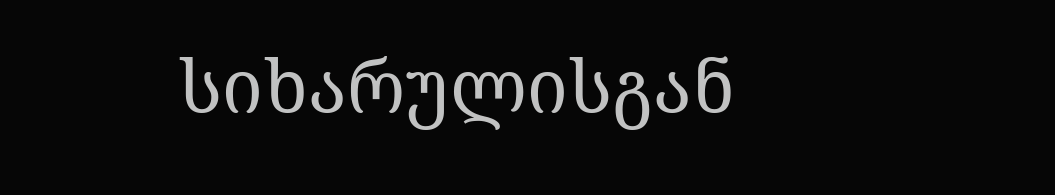სიხარულისგან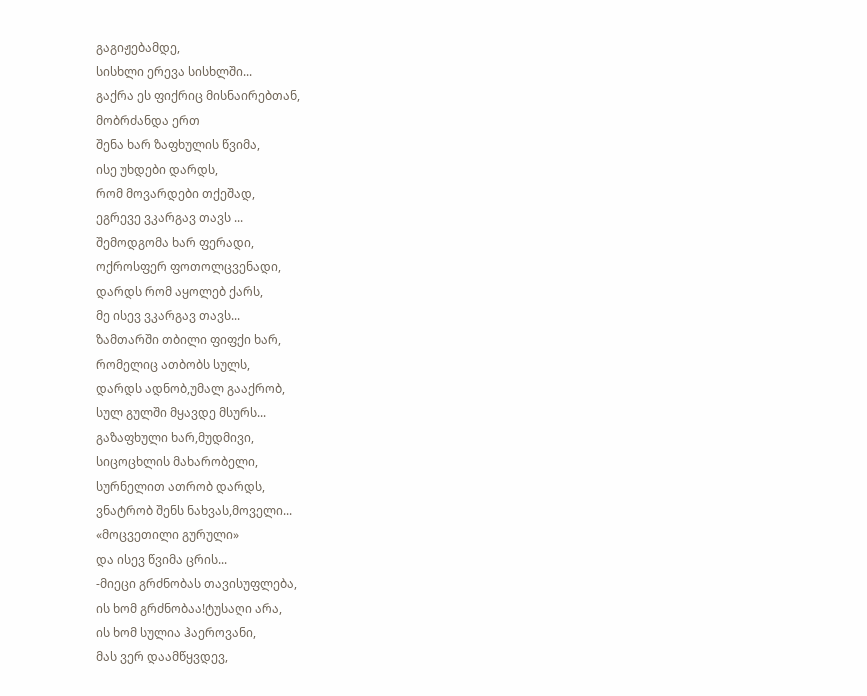გაგიჟებამდე,
სისხლი ერევა სისხლში...
გაქრა ეს ფიქრიც მისნაირებთან,
მობრძანდა ერთ
შენა ხარ ზაფხულის წვიმა,
ისე უხდები დარდს,
რომ მოვარდები თქეშად,
ეგრევე ვკარგავ თავს ...
შემოდგომა ხარ ფერადი,
ოქროსფერ ფოთოლცვენადი,
დარდს რომ აყოლებ ქარს,
მე ისევ ვკარგავ თავს...
ზამთარში თბილი ფიფქი ხარ,
რომელიც ათბობს სულს,
დარდს ადნობ,უმალ გააქრობ,
სულ გულში მყავდე მსურს...
გაზაფხული ხარ,მუდმივი,
სიცოცხლის მახარობელი,
სურნელით ათრობ დარდს,
ვნატრობ შენს ნახვას,მოველი...
«მოცვეთილი გურული»
და ისევ წვიმა ცრის...
-მიეცი გრძნობას თავისუფლება,
ის ხომ გრძნობაა!ტუსაღი არა,
ის ხომ სულია ჰაეროვანი,
მას ვერ დაამწყვდევ,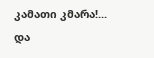კამათი კმარა!...
და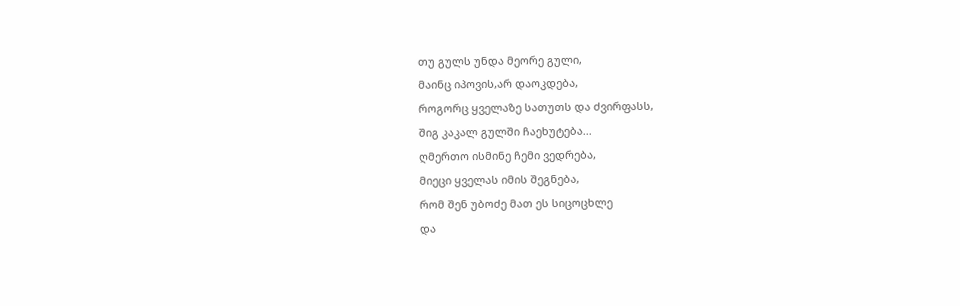თუ გულს უნდა მეორე გული,
მაინც იპოვის,არ დაოკდება,
როგორც ყველაზე სათუთს და ძვირფასს,
შიგ კაკალ გულში ჩაეხუტება...
ღმერთო ისმინე ჩემი ვედრება,
მიეცი ყველას იმის შეგნება,
რომ შენ უბოძე მათ ეს სიცოცხლე
და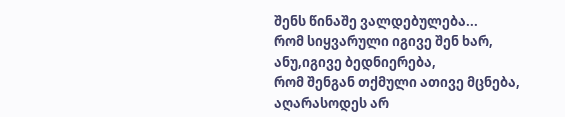შენს წინაშე ვალდებულება...
რომ სიყვარული იგივე შენ ხარ,
ანუ,იგივე ბედნიერება,
რომ შენგან თქმული ათივე მცნება,
აღარასოდეს არ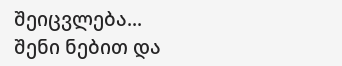შეიცვლება...
შენი ნებით და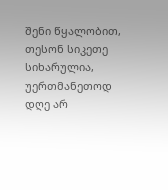შენი წყალობით,
თესონ სიკეთე სიხარულია,
უერთმანეთოდ დღე არ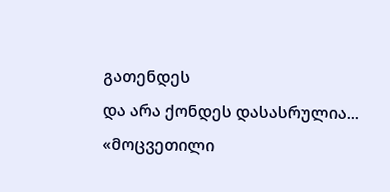გათენდეს
და არა ქონდეს დასასრულია...
«მოცვეთილი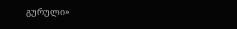გურული»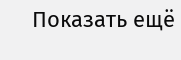Показать ещё